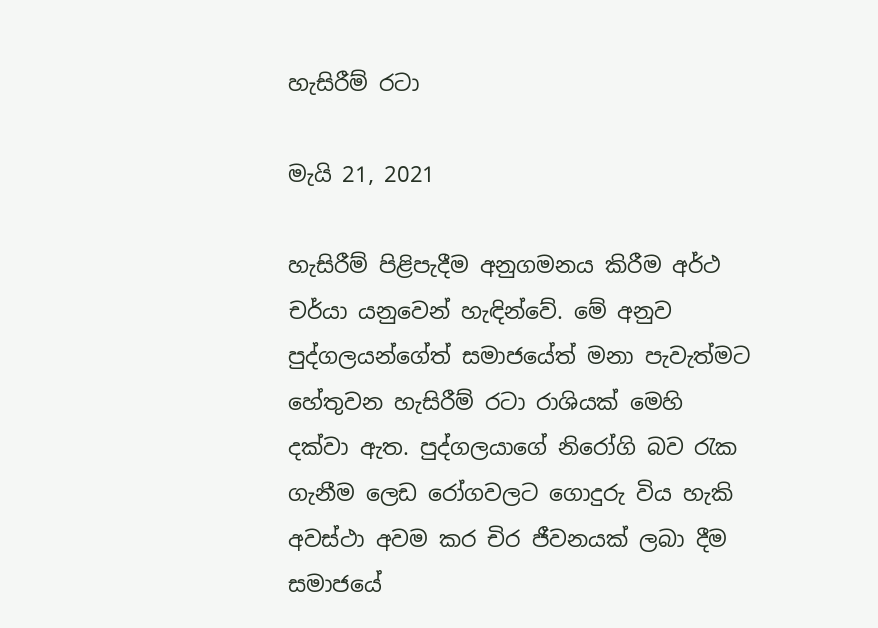හැසිරීම් රටා

මැයි 21, 2021

හැසිරීම් පිළිපැදීම අනුගමනය කිරීම අර්ථ චර්යා යනුවෙන් හැඳින්වේ. මේ අනුව පුද්ගලයන්ගේත් සමාජයේත් මනා පැවැත්මට හේතුවන හැසිරීම් රටා රාශියක් මෙහි දක්වා ඇත. පුද්ගලයාගේ නිරෝගි බව රැක ගැනීම ලෙඩ රෝගවලට ගොදුරු විය හැකි අවස්ථා අවම කර චිර ජීවනයක් ලබා දීම සමාජයේ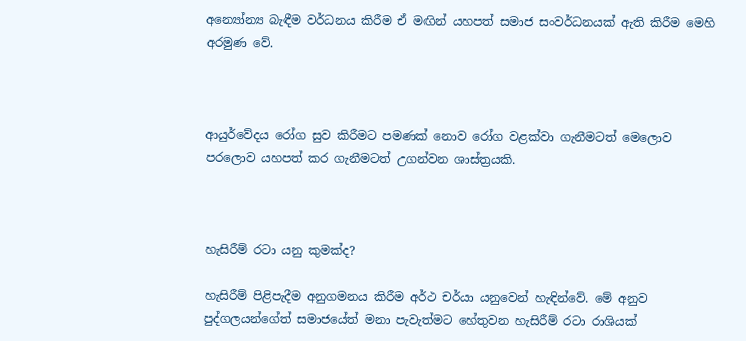අන්‍යෝන්‍ය බැඳීම වර්ධනය කිරීම ඒ මඟින් යහපත් සමාජ සංවර්ධනයක් ඇති කිරීම මෙහි අරමුණ වේ.



ආයුර්වේදය රෝග සුව කිරීමට පමණක් නොව රෝග වළක්වා ගැනීමටත් මෙලොව පරලොව යහපත් කර ගැනීමටත් උගන්වන ශාස්ත්‍රයකි.



හැසිරීම් රටා යනු කුමක්ද?

හැසිරීම් පිළිපැදීම අනුගමනය කිරීම අර්ථ චර්යා යනුවෙන් හැඳින්වේ. මේ අනුව පුද්ගලයන්ගේත් සමාජයේත් මනා පැවැත්මට හේතුවන හැසිරීම් රටා රාශියක්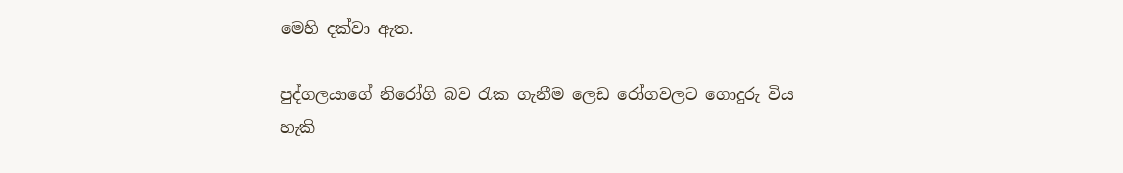මෙහි දක්වා ඇත.

පුද්ගලයාගේ නිරෝගි බව රැක ගැනීම ලෙඩ රෝගවලට ගොදුරු විය හැකි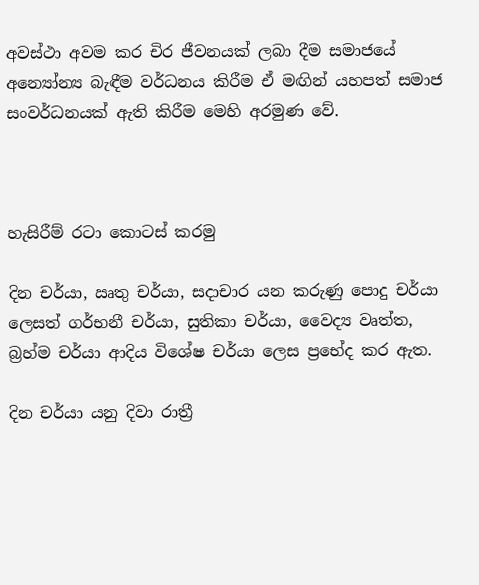අවස්ථා අවම කර චිර ජීවනයක් ලබා දීම සමාජයේ අන්‍යෝන්‍ය බැඳීම වර්ධනය කිරීම ඒ මඟින් යහපත් සමාජ සංවර්ධනයක් ඇති කිරීම මෙහි අරමුණ වේ.



හැසිරීම් රටා කොටස් කරමු

දින චර්යා, ඍතු චර්යා, සදාචාර යන කරුණු පොදු චර්යා ලෙසත් ගර්භනී චර්යා, සුතිකා චර්යා, වෛද්‍ය වෘත්ත, බ්‍රහ්ම චර්යා ආදිය විශේෂ චර්යා ලෙස ප්‍රභේද කර ඇත.

දින චර්යා යනු දිවා රාත්‍රී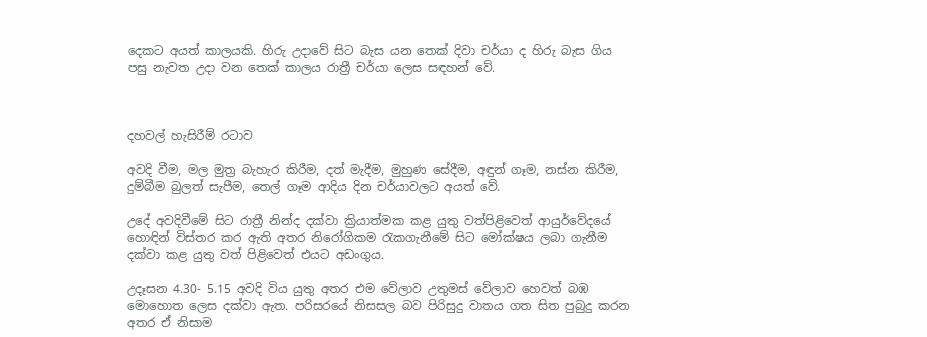දෙකට අයත් කාලයකි. හිරු උදාවේ සිට බැස යන තෙක් දිවා චර්යා ද හිරු බැස ගිය පසු නැවත උදා වන තෙක් කාලය රාත්‍රී චර්යා ලෙස සඳහන් වේ.



දහවල් හැසිරීම් රටාව

අවදි වීම, මල මුත්‍ර බැහැර කිරීම, දත් මැදීම, මුහුණ සේදීම, අඳුන් ගෑම, නස්න කිරීම, දුම්බීම බුලත් සැපීම, තෙල් ගෑම ආදිය දින චර්යාවලට අයත් වේ.

උදේ අවදිවීමේ සිට රාත්‍රී නින්ද දක්වා ක්‍රියාත්මක කළ යුතු වත්පිළිවෙත් ආයුර්වේදයේ හොඳින් විස්තර කර ඇති අතර නිරෝගිකම රැකගැනීමේ සිට මෝක්ෂය ලබා ගැනීම දක්වා කළ යුතු වත් පිළිවෙත් එයට අඩංගුය.

උදෑසන 4.30- 5.15 අවදි විය යුතු අතර එම වේලාව උතුමස් වේලාව හෙවත් බඹ මොහොත ලෙස දක්වා ඇත. පරිසරයේ නිසසල බව පිරිසුදු වාතය ගත සිත පුබුදු කරන අතර ඒ නිසාම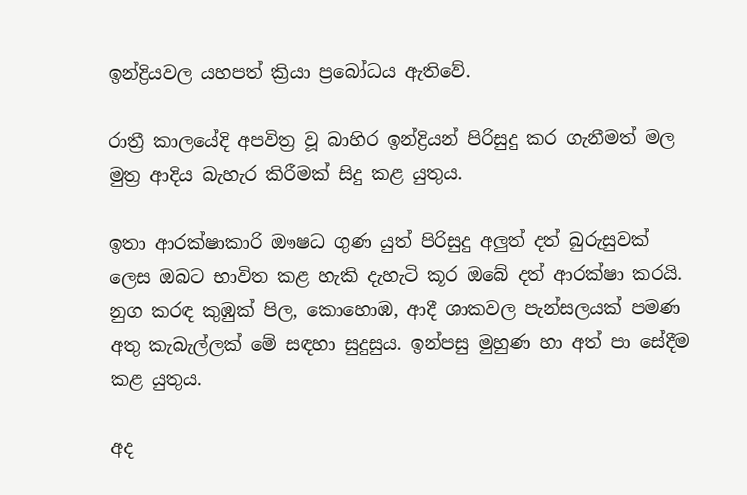ඉන්ද්‍රියවල යහපත් ක්‍රියා ප්‍රබෝධය ඇතිවේ.

රාත්‍රී කාලයේදි අපවිත්‍ර වූ බාහිර ඉන්ද්‍රියන් පිරිසුදු කර ගැනීමත් මල මුත්‍ර ආදිය බැහැර කිරීමක් සිදු කළ යුතුය.

ඉතා ආරක්ෂාකාරි ඖෂධ ගුණ යුත් පිරිසුදු අලුත් දත් බුරුසුවක් ලෙස ඔබට භාවිත කළ හැකි දැහැටි කූර ඔබේ දත් ආරක්ෂා කරයි. නුග කරඳ කුඹුක් පිල, කොහොඹ, ආදී ශාකවල පැන්සලයක් පමණ අතු කැබැල්ලක් මේ සඳහා සුදුසුය. ඉන්පසු මුහුණ හා අත් පා සේදීම කළ යුතුය.

අද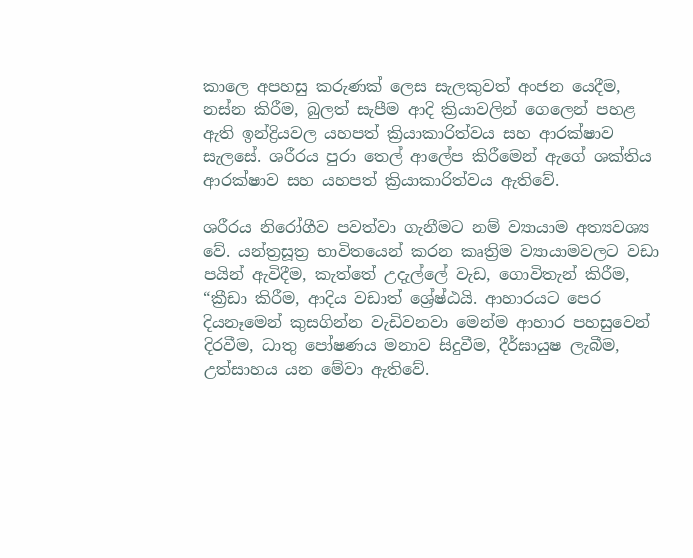කාලෙ අපහසු කරුණක් ලෙස සැලකුවත් අංජන යෙදීම, නස්න කිරීම, බුලත් සැපීම ආදි ක්‍රියාවලින් ගෙලෙන් පහළ ඇති ඉන්ද්‍රියවල යහපත් ක්‍රියාකාරිත්වය සහ ආරක්ෂාව සැලසේ. ශරීරය පුරා තෙල් ආලේප කිරීමෙන් ඇගේ ශක්තිය ආරක්ෂාව සහ යහපත් ක්‍රියාකාරිත්වය ඇතිවේ.

ශරීරය නිරෝගීව පවත්වා ගැනීමට නම් ව්‍යායාම අත්‍යවශ්‍ය වේ. යන්ත්‍රසූත්‍ර භාවිතයෙන් කරන කෘත්‍රිම ව්‍යායාමවලට වඩා පයින් ඇවිදීම, කැත්තේ උදැල්ලේ වැඩ, ගොවිතැන් කිරීම, “ක්‍රීඩා කිරීම, ආදිය වඩාත් ශ්‍රේෂ්ඨයි. ආහාරයට පෙර දියනෑමෙන් කුසගින්න වැඩිවනවා මෙන්ම ආහාර පහසුවෙන් දිරවීම, ධාතු පෝෂණය මනාව සිදුවීම, දීර්ඝායුෂ ලැබීම, උත්සාහය යන මේවා ඇතිවේ.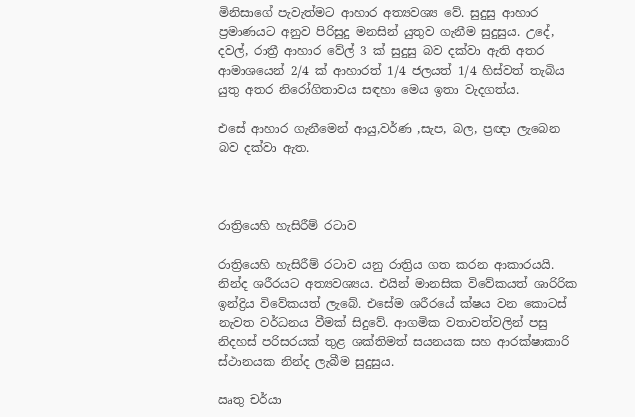මිනිසාගේ පැවැත්මට ආහාර අත්‍යවශ්‍ය වේ. සුදුසු ආහාර ප්‍රමාණයට අනුව පිරිසුදු මනසින් යුතුව ගැනීම සුදුසුය. උදේ, දවල්, රාත්‍රී ආහාර වේල් 3 ක් සුදුසු බව දක්වා ඇති අතර ආමාශයෙන් 2/4 ක් ආහාරත් 1/4 ජලයත් 1/4 හිස්වත් තැබිය යුතු අතර නිරෝගිතාවය සඳහා මෙය ඉතා වැදගත්ය.

එසේ ආහාර ගැනීමෙන් ආයු,වර්ණ ,සැප, බල, ප්‍රඥා ලැබෙන බව දක්වා ඇත.



රාත්‍රියෙහි හැසිරීම් රටාව

රාත්‍රියෙහි හැසිරීම් රටාව යනු රාත්‍රිය ගත කරන ආකාරයයි. නින්ද ශරීරයට අත්‍යවශ්‍යය. එයින් මානසික විවේකයත් ශාරිරික ඉන්ද්‍රිය විවේකයත් ලැබේ. එසේම ශරීරයේ ක්ෂය වන කොටස් නැවත වර්ධනය වීමක් සිදුවේ. ආගමික වතාවත්වලින් පසු නිදහස් පරිසරයක් තුළ ශක්තිමත් සයනයක සහ ආරක්ෂාකාරි ස්ථානයක නින්ද ලැබීම සුදුසුය.

ඍතු චර්යා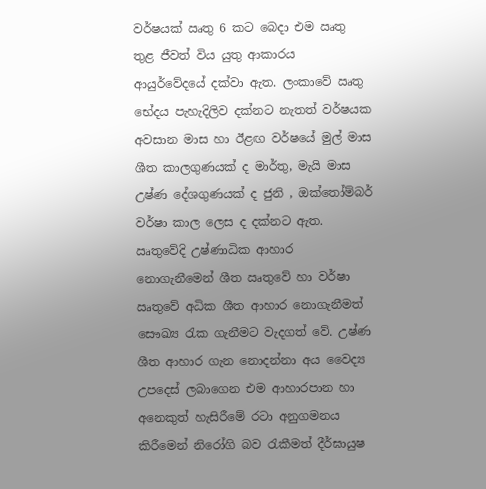වර්ෂයක් ඍතු 6 කට බෙදා එම ඍතු තුළ ජීවත් විය යුතු ආකාරය ආයුර්වේදයේ දක්වා ඇත. ලංකාවේ ඍතු භේදය පැහැදිලිව දක්නට නැතත් වර්ෂයක අවසාන මාස හා ඊළඟ වර්ෂයේ මුල් මාස ශීත කාලගුණයක් ද මාර්තු, මැයි මාස උෂ්ණ දේශගුණයක් ද ජුනි , ඔක්තෝම්බර් වර්ෂා කාල ලෙස ද දක්නට ඇත. ඍතුවේදි උෂ්ණාධික ආහාර නොගැනීමෙන් ශීත ඍතුවේ හා වර්ෂා ඍතුවේ අධික ශීත ආහාර නොගැනීමත් සෞඛ්‍ය රැක ගැනීමට වැදගත් වේ. උෂ්ණ ශීත ආහාර ගැන නොදන්නා අය වෛද්‍ය උපදෙස් ලබාගෙන එම ආහාරපාන හා අනෙකුත් හැසිරීමේ රටා අනුගමනය කිරීමෙන් නිරෝගි බව රැකීමත් දීර්ඝායුෂ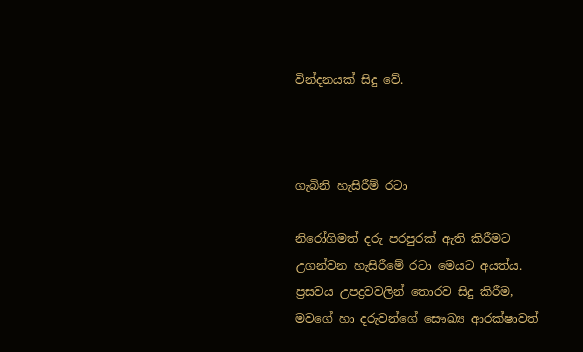වින්දනයක් සිදු වේ.



ගැබිනි හැසිරීම් රටා

නිරෝගිමත් දරු පරපුරක් ඇති කිරීමට උගන්වන හැසිරීමේ රටා මෙයට අයත්ය. ප්‍රසවය උපද්‍රවවලින් තොරව සිදු කිරීම, මවගේ හා දරුවන්ගේ සෞඛ්‍ය ආරක්ෂාවත්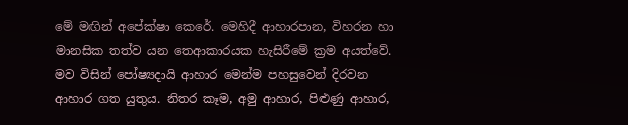මේ මඟින් අපේක්ෂා කෙරේ. මෙහිදී ආහාරපාන, විහරන හා මානසික තත්ව යන තෙආකාරයක හැසිරීමේ ක්‍රම අයත්වේ. මව විසින් පෝෂ්‍යදායි ආහාර මෙන්ම පහසුවෙන් දිරවන ආහාර ගත යුතුය. නිතර කෑම, අමු ආහාර, පිළුණු ආහාර,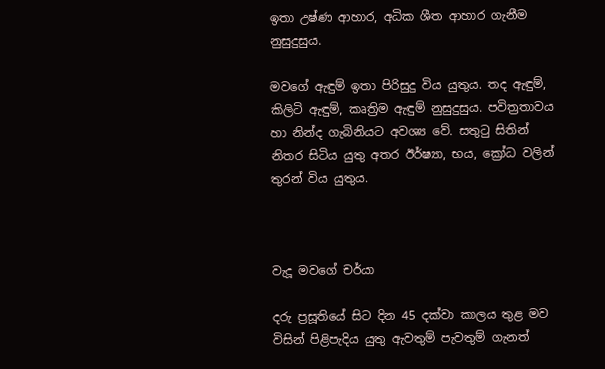ඉතා උෂ්ණ ආහාර, අධික ශීත ආහාර ගැනීම නුසුදුසුය.

මවගේ ඇඳුම් ඉතා පිරිසුදු විය යුතුය. තද ඇඳුම්, කිලිටි ඇඳුම්, කෘත්‍රිම ඇඳුම් නුසුදුසුය. පවිත්‍රතාවය හා නින්ද ගැබිනියට අවශ්‍ය වේ. සතුටු සිතින් නිතර සිටිය යුතු අතර ඊර්ෂ්‍යා, භය, ක්‍රෝධ වලින් තුරන් විය යුතුය.



වැදූ මවගේ චර්යා

දරු ප්‍රසූතියේ සිට දින 45 දක්වා කාලය තුළ මව විසින් පිළිපැදිය යුතු ඇවතුම් පැවතුම් ගැනත්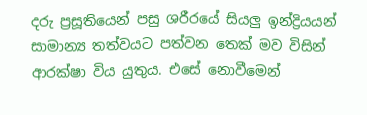දරු ප්‍රසූතියෙන් පසු ශරීරයේ සියලු ඉන්ද්‍රියයන් සාමාන්‍ය තත්වයට පත්වන තෙක් මව විසින් ආරක්ෂා විය යුතුය. එසේ නොවීමෙන්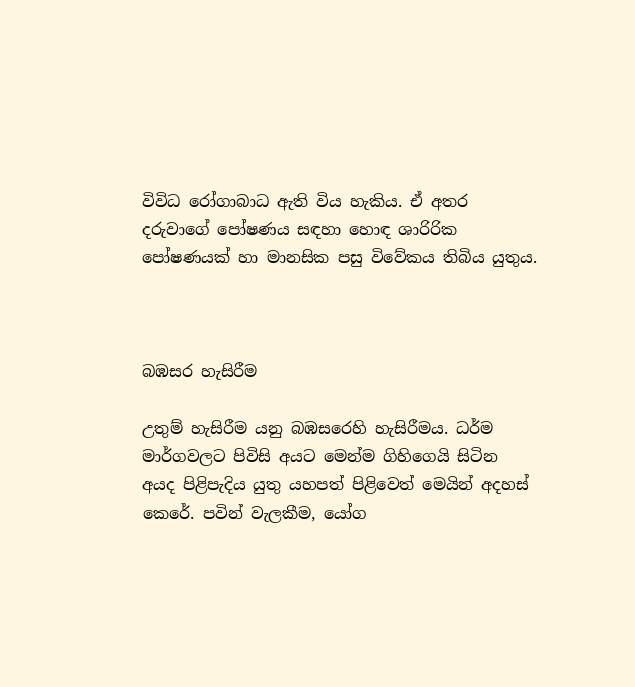විවිධ රෝගාබාධ ඇති විය හැකිය. ඒ අතර දරුවාගේ පෝෂණය සඳහා හොඳ ශාරිරික පෝෂණයක් හා මානසික පසු විවේකය තිබිය යුතුය.



බඹසර හැසිරීම

උතුම් හැසිරීම යනු බඹසරෙහි හැසිරීමය. ධර්ම මාර්ගවලට පිවිසි අයට මෙන්ම ගිහිගෙයි සිටින අයද පිළිපැදිය යුතු යහපත් පිළිවෙත් මෙයින් අදහස් කෙරේ. පවින් වැලකීම, යෝග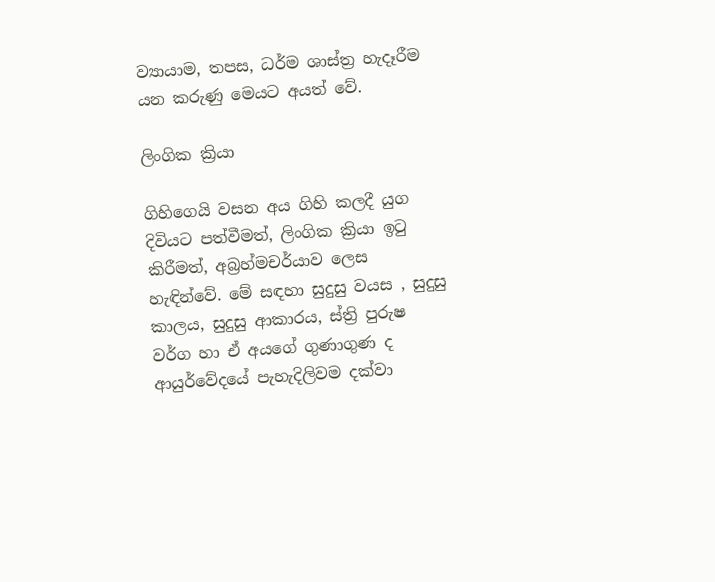ව්‍යායාම, තපස, ධර්ම ශාස්ත්‍ර හැදෑරීම යන කරුණු මෙයට අයත් වේ.

ලිංගික ක්‍රියා

ගිහිගෙයි වසන අය ගිහි කලදී යුග දිවියට පත්වීමත්, ලිංගික ක්‍රියා ඉටු කිරීමත්, අබ්‍රහ්මචර්යාව ලෙස හැඳින්වේ. මේ සඳහා සුදුසු වයස , සුදුසු කාලය, සුදුසු ආකාරය, ස්ත්‍රි පුරුෂ වර්ග හා ඒ අයගේ ගුණාගුණ ද ආයුර්වේදයේ පැහැදිලිවම දක්වා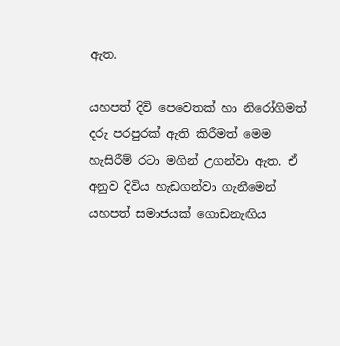ඇත.

යහපත් දිවි පෙවෙතක් හා නිරෝගිමත් දරු පරපුරක් ඇති කිරීමත් මෙම හැසිරීම් රටා මගින් උගන්වා ඇත. ඒ අනුව දිවිය හැඩගන්වා ගැනීමෙන් යහපත් සමාජයක් ගොඩනැඟිය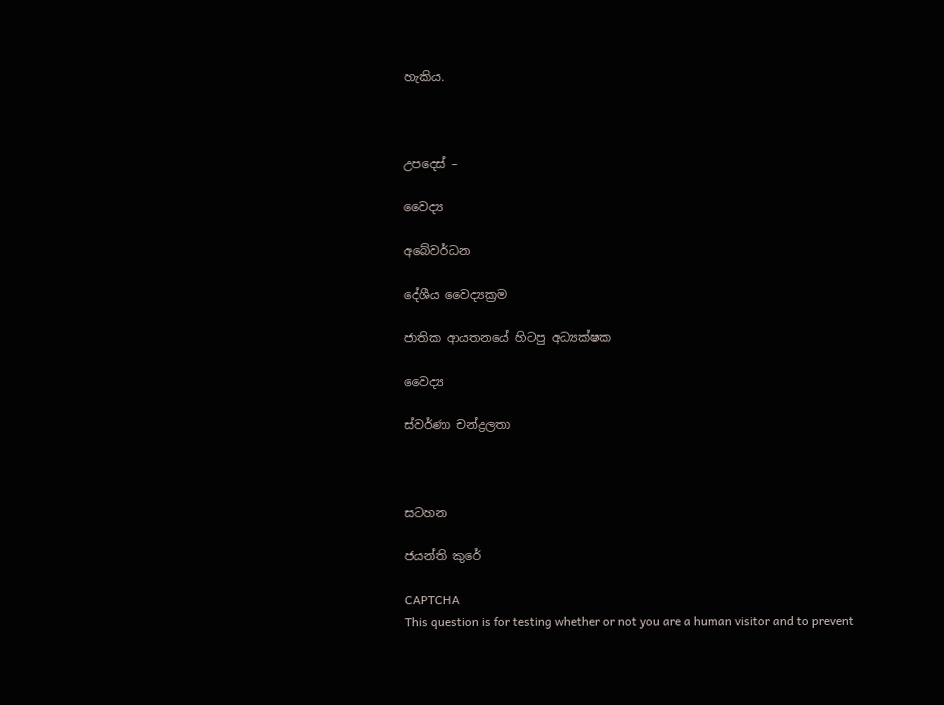හැකිය.



උපදෙස් –

වෛද්‍ය

අබේවර්ධන

දේශීය වෛද්‍යක්‍රම

ජාතික ආයතනයේ හිටපු අධ්‍යක්ෂක

වෛද්‍ය

ස්වර්ණා චන්ද්‍රලතා



සටහන

ජයන්ති කුරේ

CAPTCHA
This question is for testing whether or not you are a human visitor and to prevent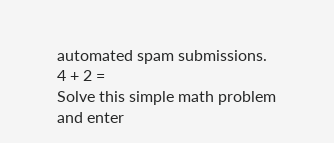automated spam submissions.
4 + 2 =
Solve this simple math problem and enter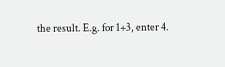the result. E.g. for 1+3, enter 4.